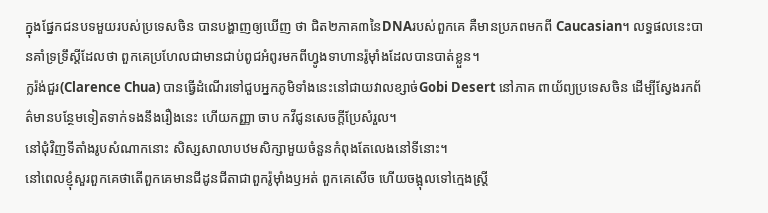ក្នុងផ្នែកជនបទមួយរបស់ប្រទេសចិន បានបង្ហាញឲ្យឃើញ ថា ជិត២ភាគ៣នៃDNAរបស់ពួកគេ គឺមានប្រភពមកពី Caucasian។ លទ្ធផលនេះបានគាំទ្រទ្រឹស្តីដែលថា ពួកគេប្រហែលជាមានជាប់ពូជអំពូរមកពីហ្វូងទាហានរ៉ូម៉ាំងដែលបានបាត់ខ្លួន។
ក្លរ៉ង់ជួរ(Clarence Chua) បានធ្វើដំណើរទៅជួបអ្នកភូមិទាំងនេះនៅជាយវាលខ្សាច់Gobi Desert នៅភាគ ពាយ័ព្យប្រទេសចិន ដើម្បីស្វែងរកព័ត៌មានបន្ថែមទៀតទាក់ទងនឹងរឿងនេះ ហើយកញ្ញា ចាប កវីជូនសេចក្តីប្រែសំរួល។
នៅជុំវិញទីតាំងរូបសំណាកនោះ សិស្សសាលាបឋមសិក្សាមួយចំនួនកំពុងតែលេងនៅទីនោះ។
នៅពេលខ្ញុំសួរពួកគេថាតើពួកគេមានជីដូនជីតាជាពួករ៉ូម៉ាំងឫអត់ ពួកគេសើច ហើយចង្អុលទៅក្មេងស្ត្រី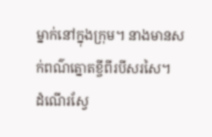ម្នាក់នៅក្នុងក្រុម។ នាងមានសក់ពណ៌ត្នោតខ្ចីពីរបីសរសៃ។
ដំណើរស្វែ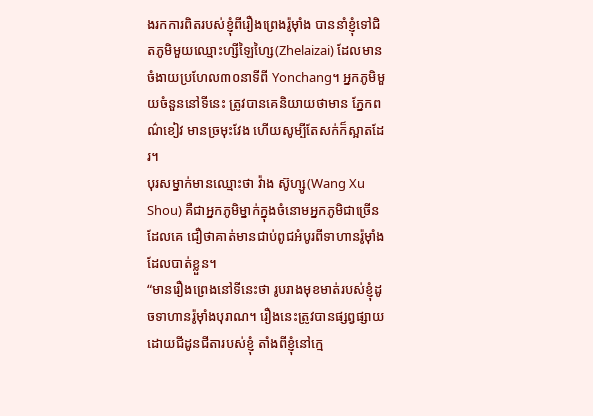ងរកការពិតរបស់ខ្ញុំពីរឿងព្រេងរ៉ូម៉ាំង បាននាំខ្ញុំទៅជិតភូមិមួយឈ្មោះហ្សីឡៃហ្សៃ(Zhelaizai) ដែលមានចំងាយប្រហែល៣០នាទីពី Yonchang។ អ្នកភូមិមួយចំនួននៅទីនេះ ត្រូវបានគេនិយាយថាមាន ភ្នែកពណ៌ខៀវ មានច្រមុះវែង ហើយសូម្បីតែសក់ក៏ស្អាតដែរ។
បុរសម្នាក់មានឈ្មោះថា វ៉ាង ស៊ូហ្សូ(Wang Xu Shou) គឺជាអ្នកភូមិម្នាក់ក្នុងចំនោមអ្នកភូមិជាច្រើនដែលគេ ជឿថាគាត់មានជាប់ពូជអំបូរពីទាហានរ៉ូម៉ាំងដែលបាត់ខ្លួន។
“មានរឿងព្រេងនៅទីនេះថា រូបរាងមុខមាត់របស់ខ្ញុំដូចទាហានរ៉ូម៉ាំងបុរាណ។ រឿងនេះត្រូវបានផ្សព្វផ្សាយដោយជីដូនជីតារបស់ខ្ញុំ តាំងពីខ្ញុំនៅក្មេ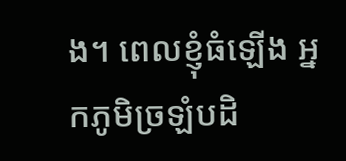ង។ ពេលខ្ញុំធំឡើង អ្នកភូមិច្រឡំបដិ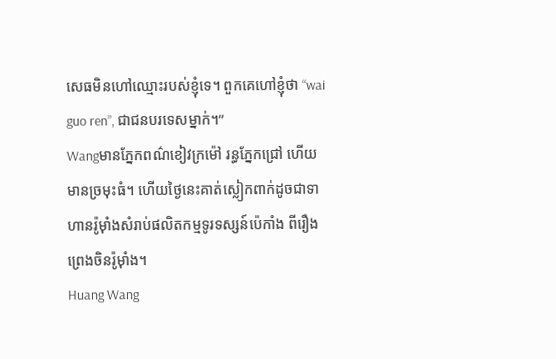សេធមិនហៅឈ្មោះរបស់ខ្ញុំទេ។ ពួកគេហៅខ្ញុំថា “wai guo ren”, ជាជនបរទេសម្នាក់។”
Wangមានភ្នែកពណ៌ខៀវក្រម៉ៅ រន្ធភ្នែកជ្រៅ ហើយមានច្រមុះធំ។ ហើយថ្ងៃនេះគាត់ស្លៀកពាក់ដូចជាទាហានរ៉ូម៉ាំងសំរាប់ផលិតកម្មទូរទស្សន៍ប៉េកាំង ពីរឿងព្រេងចិនរ៉ូម៉ាំង។
Huang Wang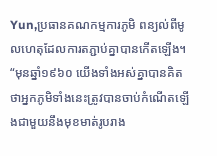Yun,ប្រធានគណកម្មការភូមិ ពន្យល់ពីមូលហេតុដែលការតភ្ជាប់គ្នាបានកើតឡើង។
“មុនឆ្នាំ១៩៦០ យើងទាំងអស់គ្នាបានគិតថាអ្នកភូមិទាំងនេះត្រូវបានចាប់កំណើតឡើងជាមួយនឹងមុខមាត់រូបរាង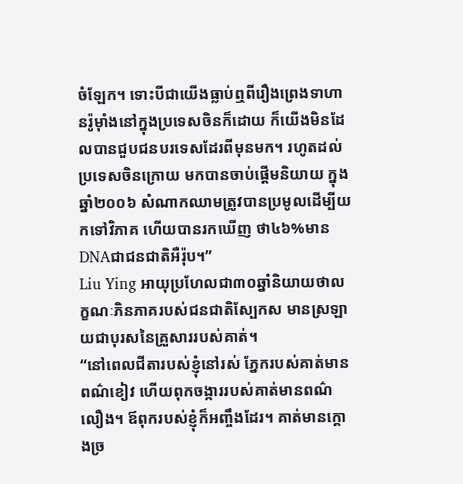ចំឡែក។ ទោះបីជាយើងធ្លាប់ឮពីរឿងព្រេងទាហានរ៉ូម៉ាំងនៅក្នុងប្រទេសចិនក៏ដោយ ក៏យើងមិនដែលបានជួបជនបរទេសដែរពីមុនមក។ រហូតដល់ប្រទេសចិនក្រោយ មកបានចាប់ផ្តើមនិយាយ ក្នុងឆ្នាំ២០០៦ សំណាកឈាមត្រូវបានប្រមូលដើម្បីយកទៅវិភាគ ហើយបានរកឃើញ ថា៤៦%មានDNAជាជនជាតិអឺរ៉ុប។”
Liu Ying អាយុប្រហែលជា៣០ឆ្នាំនិយាយថាលក្ខណៈភិនភាគរបស់ជនជាតិស្បែកស មានស្រឡាយជាបុរសនៃគ្រួសាររបស់គាត់។
“នៅពេលជីតារបស់ខ្ញុំនៅរស់ ភ្នែករបស់គាត់មានពណ៌ខៀវ ហើយពុកចង្ការរបស់គាត់មានពណ៌លឿង។ ឪពុករបស់ខ្ញុំក៏អញ្ចឹងដែរ។ គាត់មានក្តោងច្រ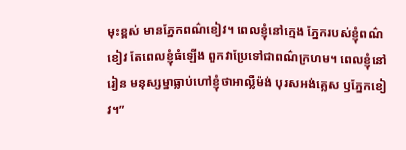មុះខ្ពស់ មានភ្នែកពណ៌ខៀវ។ ពេលខ្ញុំនៅក្មេង ភ្នែករបស់ខ្ញុំពណ៌ខៀវ តែពេលខ្ញុំធំឡើង ពួកវាប្រែទៅជាពណ៌ក្រហម។ ពេលខ្ញុំនៅរៀន មនុស្សម្នាធ្លាប់ហៅខ្ញុំថាអាល្លឺម៉ង់ បុរសអង់គ្លេស ឫភ្នែកខៀវ។”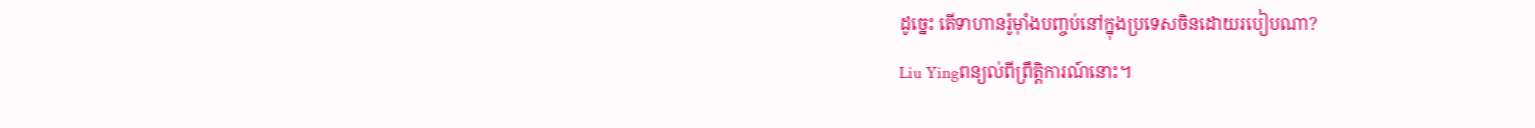ដូច្នេះ តើទាហានរ៉ូម៉ាំងបញ្ចប់នៅក្នុងប្រទេសចិនដោយរបៀបណា?
Liu Yingពន្យល់ពីព្រឹត្តិការណ៍នោះ។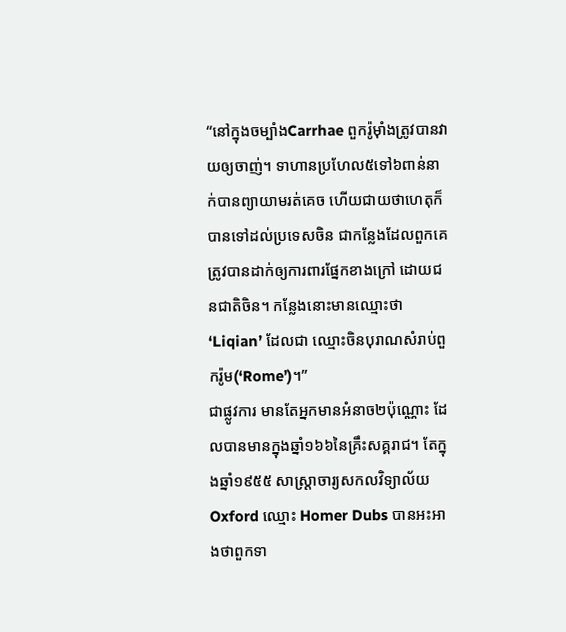“នៅក្នុងចម្បាំងCarrhae ពួករ៉ូម៉ាំងត្រូវបានវាយឲ្យចាញ់។ ទាហានប្រហែល៥ទៅ៦ពាន់នាក់បានព្យាយាមរត់គេច ហើយជាយថាហេតុក៏បានទៅដល់ប្រទេសចិន ជាកន្លែងដែលពួកគេត្រូវបានដាក់ឲ្យការពារផ្នែកខាងក្រៅ ដោយជនជាតិចិន។ កន្លែងនោះមានឈ្មោះថា‘Liqian’ ដែលជា ឈ្មោះចិនបុរាណសំរាប់ពួករ៉ូម(‘Rome’)។”
ជាផ្លូវការ មានតែអ្នកមានអំនាច២ប៉ុណ្ណោះ ដែលបានមានក្នុងឆ្នាំ១៦៦នៃគ្រឹះសគ្គរាជ។ តែក្នុងឆ្នាំ១៩៥៥ សាស្ត្រាចារ្យសកលវិទ្យាល័យOxford ឈ្មោះ Homer Dubs បានអះអាងថាពួកទា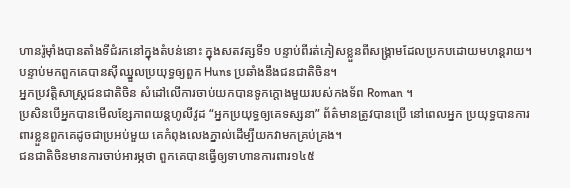ហានរ៉ូម៉ាំងបានតាំងទីជំរកនៅក្នុងតំបន់នោះ ក្នុងសតវត្សទី១ បន្ទាប់ពីរត់ភៀសខ្លួនពីសង្គ្រាមដែលប្រកបដោយមហន្តរាយ។ បន្ទាប់មកពួកគេបានស៊ីឈ្នួលប្រយុទ្ធឲ្យពួក Huns ប្រឆាំងនឹងជនជាតិចិន។
អ្នកប្រវត្តិសាស្ត្រជនជាតិចិន សំដៅលើការចាប់យកបានទូកក្ដោងមួយរបស់កងទ័ព Roman ។
ប្រសិនបើអ្នកបានមើលខ្សែភាពយន្តហូលីវូដ “អ្នកប្រយុទ្ធឲ្យគេទស្សនា” ព័ត៌មានត្រូវបានប្រើ នៅពេលអ្នក ប្រយុទ្ធបានការពារខ្លួនពួកគេដូចជាប្រអប់មួយ គេកំពុងលេងភ្នាល់ដើម្បីយកវាមកគ្រប់គ្រង។
ជនជាតិចិនមានការចាប់អារម្ភថា ពួកគេបានធ្វើឲ្យទាហានការពារ១៤៥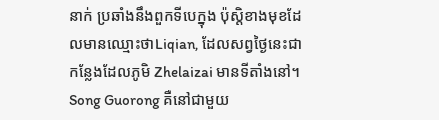នាក់ ប្រឆាំងនឹងពួកទីបេក្នុង ប៉ុស្តិខាងមុខដែលមានឈ្មោះថាLiqian, ដែលសព្វថ្ងៃនេះជាកន្លែងដែលភូមិ Zhelaizai មានទីតាំងនៅ។
Song Guorong គឺនៅជាមួយ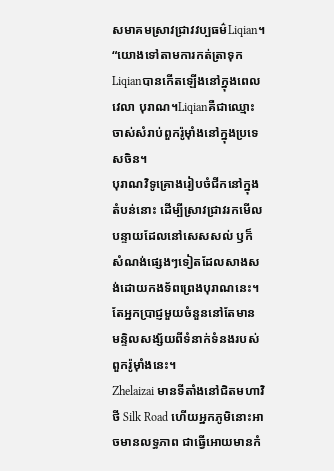សមាគមស្រាវជ្រាវវប្បធម៌Liqian។
“យោងទៅតាមការកត់ត្រាទុក Liqianបានកើតឡើងនៅក្នុងពេលវេលា បុរាណ។Liqianគឺជាឈ្មោះចាស់សំរាប់ពួករ៉ូម៉ាំងនៅក្នុងប្រទេសចិន។
បុរាណវិទូគ្រោងរៀបចំជីកនៅក្នុងតំបន់នោះ ដើម្បីស្រាវជ្រាវរកមើលបន្ទាយដែលនៅសេសសល់ ឫក៏ សំណង់ផ្សេងៗទៀតដែលសាងសង់ដោយកងទ័ពព្រេងបុរាណនេះ។ តែអ្នកប្រាជ្ញមួយចំនួននៅតែមាន មន្ទិលសង្ស័យពីទំនាក់ទំនងរបស់ពួករ៉ូម៉ាំងនេះ។
Zhelaizai មានទីតាំងនៅជិតមហាវិថី Silk Road ហើយអ្នកភូមិនោះអាចមានលទ្ធភាព ជាធ្វើអោយមានកំ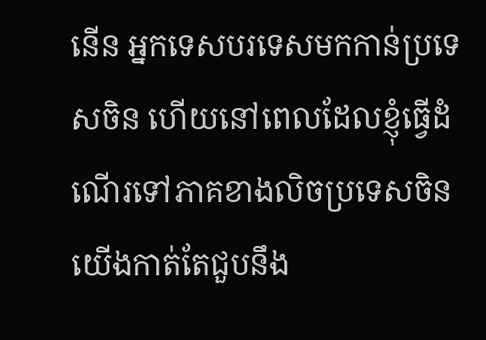នើន អ្នកទេសបរទេសមកកាន់ប្រទេសចិន ហើយនៅពេលដែលខ្ញុំធ្វើដំណើរទៅភាគខាងលិចប្រទេសចិន យើងកាត់តែជួបនឹង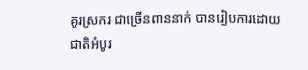គូរស្រករ ជាច្រើនពាននាក់ បានរៀបការដោយ ជាតិអំបូរ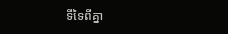ទីទៃពីគ្នា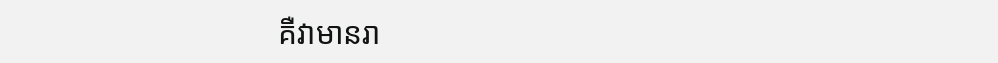គឺវាមានរា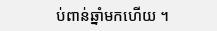ប់ពាន់ឆ្នាំមកហើយ ។